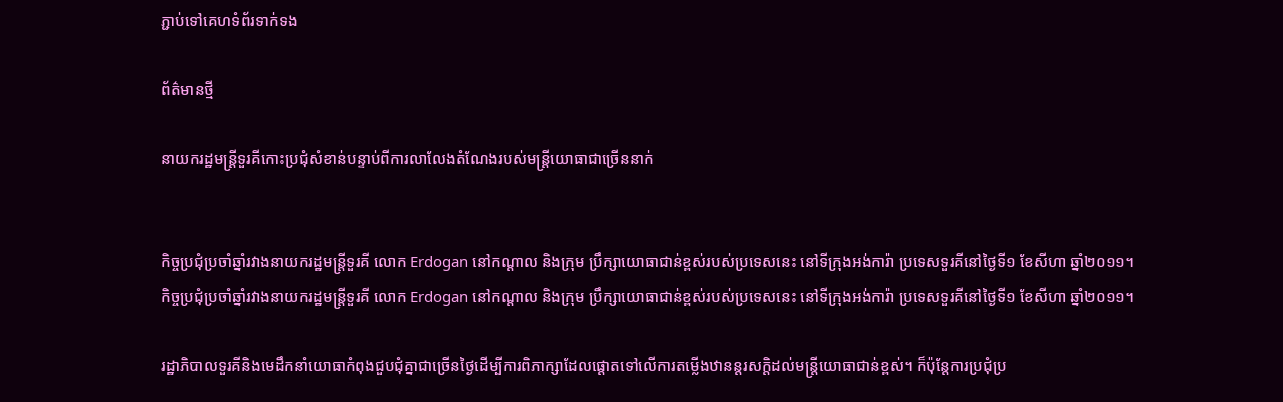ភ្ជាប់ទៅគេហទំព័រទាក់ទង

ព័ត៌មានថ្មី

នាយករដ្ឋមន្រ្តីទួរគីកោះប្រជុំសំខាន់បន្ទាប់ពីការលាលែងតំណែងរបស់មន្រ្តីយោធាជាច្រើននាក់


កិច្ចប្រជុំប្រចាំឆ្នាំរវាងនាយករដ្ឋមន្ត្រីទួរគី លោក Erdogan នៅកណ្តាល និងក្រុម ប្រឹក្សាយោធាជាន់ខ្ពស់របស់ប្រទេសនេះ នៅទីក្រុងអង់ការ៉ា ប្រទេសទួរគីនៅថ្ងៃទី១ ខែសីហា ឆ្នាំ២០១១។
កិច្ចប្រជុំប្រចាំឆ្នាំរវាងនាយករដ្ឋមន្ត្រីទួរគី លោក Erdogan នៅកណ្តាល និងក្រុម ប្រឹក្សាយោធាជាន់ខ្ពស់របស់ប្រទេសនេះ នៅទីក្រុងអង់ការ៉ា ប្រទេសទួរគីនៅថ្ងៃទី១ ខែសីហា ឆ្នាំ២០១១។

រដ្ឋាភិបាលទួរគីនិងមេដឹកនាំយោធាកំពុងជួបជុំគ្នាជាច្រើនថ្ងៃដើម្បីការពិភាក្សាដែលផ្តោតទៅលើការតម្លើងឋានន្តរសក្តិដល់មន្រ្តីយោធាជាន់ខ្ពស់។ ក៏ប៉ុន្តែការប្រជុំប្រ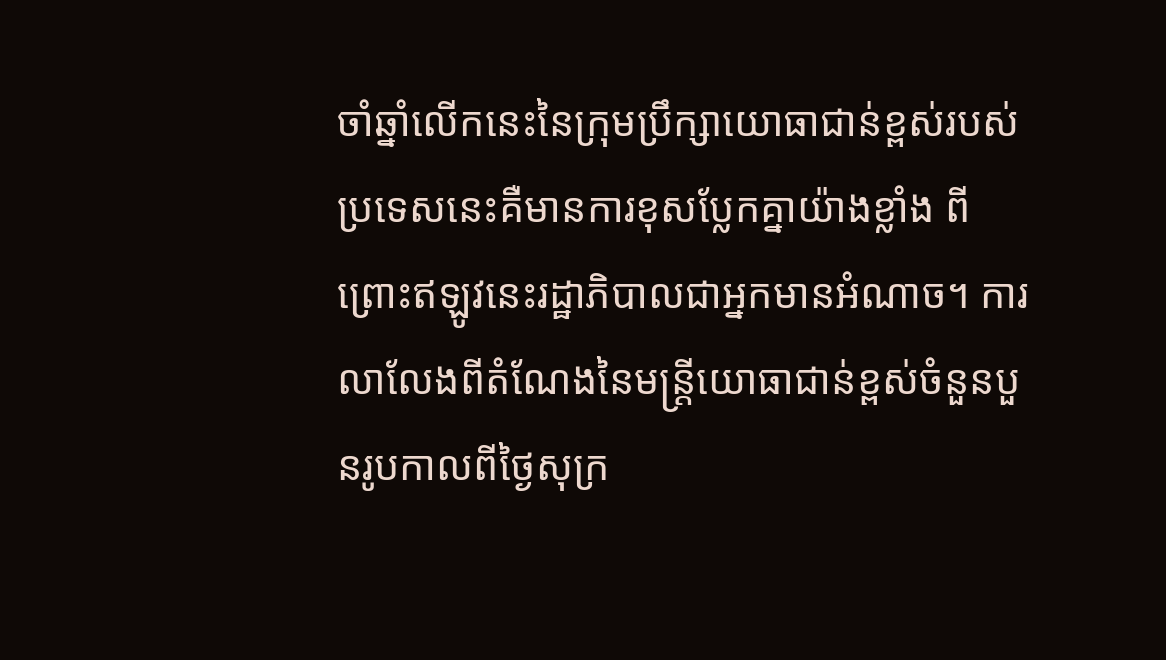ចាំឆ្នាំលើកនេះនៃក្រុមប្រឹក្សាយោធាជាន់ខ្ពស់របស់ប្រទេសនេះគឺមានការខុសប្លែកគ្នាយ៉ាងខ្លាំង ពីព្រោះឥឡូវនេះរដ្ឋាភិបាលជាអ្នកមានអំណាច។ ការលាលែងពីតំណែងនៃមន្រ្តីយោធាជាន់ខ្ពស់ចំនួនបួនរូបកាលពីថ្ងៃសុក្រ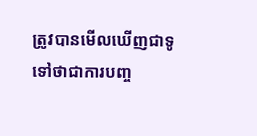ត្រូវបានមើលឃើញជាទូទៅថាជាការបញ្ច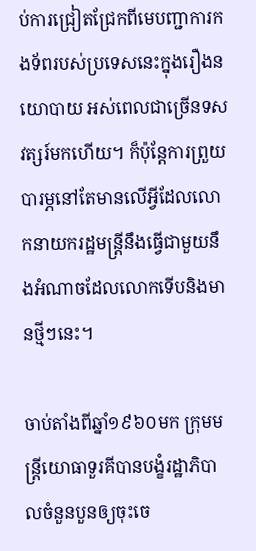ប់ការជ្រៀតជ្រែកពីមេបញ្ជាការកងទ័ពរបស់ប្រទេសនេះក្នុងរឿងនយោបាយ អស់ពេលជាច្រើនទសវត្សរ៍មកហើយ។ ក៏ប៉ុន្តែការព្រួយបារម្ភនៅតែមានលើអ្វីដែលលោកនាយករដ្ឋមន្រ្តីនឹងធ្វើជាមួយនឹងអំណាចដែលលោកទើបនិងមានថ្មីៗនេះ។

ចាប់តាំងពីឆ្នាំ១៩៦០មក ក្រុមមន្រ្តីយោធាទួរគីបានបង្ខំរដ្ឋាភិបាលចំនួនបួនឲ្យចុះចេ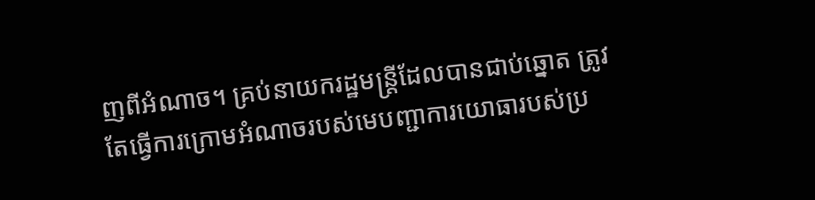ញពីអំណាច។ គ្រប់នាយករដ្ឋមន្រ្តីដែលបានជាប់ឆ្នោត ត្រូវតែធ្វើការក្រោមអំណាចរបស់មេបញ្ជាការយោធារបស់ប្រ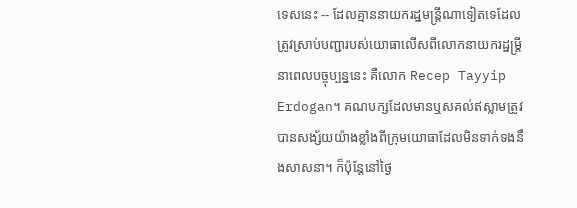ទេសនេះ -- ដែលគ្មាននាយករដ្ឋមន្ត្រីណាទៀតទេដែលត្រូវស្រាប់បញ្ជារបស់យោធាលើសពីលោកនាយករដ្ឋម្រ្តីនាពេលបច្ចុប្បន្ននេះ គឺលោក Recep Tayyip Erdogan។ គណបក្សដែលមានឬសគល់ឥស្លាមត្រូវបានសង្ស័យយ៉ាងខ្លាំងពីកុ្រមយោធាដែលមិនទាក់ទងនឹងសាសនា។ ក៏ប៉ុន្តែនៅថ្ងៃ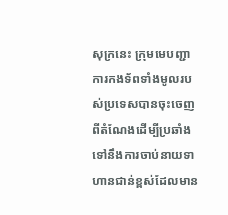សុក្រនេះ ក្រុមមេបញ្ជាការកងទ័ពទាំងមូលរបស់ប្រទេសបានចុះចេញពីតំណែងដើម្បីប្រឆាំងទៅនឹងការចាប់នាយទាហានជាន់ខ្ពស់ដែលមាន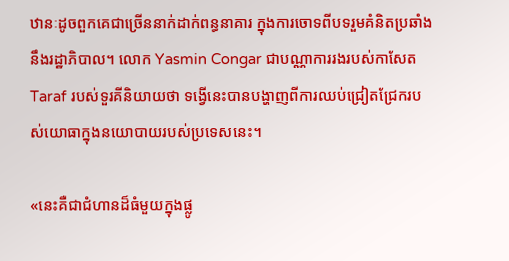ឋានៈដូចពួកគេជាច្រើននាក់ដាក់ពន្ធនាគារ ក្នុងការចោទពីបទរួមគំនិតប្រឆាំងនឹងរដ្ឋាភិបាល។ លោក Yasmin Congar ជាបណ្ណាការរងរបស់កាសែត Taraf របស់ទួរគីនិយាយថា ទង្វើនេះបានបង្ហាញពីការឈប់ជ្រៀតជ្រែករបស់យោធាក្នុងនយោបាយរបស់ប្រទេសនេះ។

«នេះគឺជាជំហានដ៏ធំមួយក្នុងផ្លូ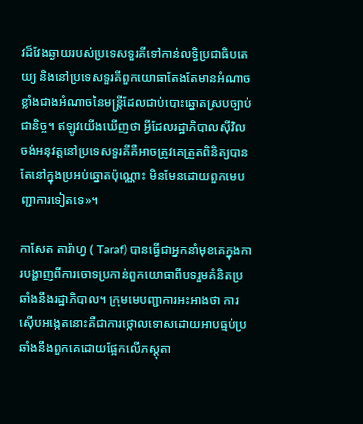វដ៏វែងឆ្ងាយរបស់ប្រទេសទួរគីទៅកាន់លទ្ធិប្រជាធិបតេយ្យ និងនៅប្រទេសទួរគីពួកយោធាតែងតែមានអំណាចខ្លាំងជាងអំណាចនៃមន្រ្តីដែលជាប់បោះឆ្នោតស្របច្បាប់ជានិច្ច។ ឥឡូវយើងឃើញថា អ្វីដែលរដ្ឋាភិបាលស៊ីវិលចង់អនុវត្តនៅប្រទេសទួរគីគឺអាចត្រូវគេត្រួតពិនិត្យបានតែនៅក្នុងប្រអប់ឆ្នោតប៉ុណ្ណោះ មិនមែនដោយពួកមេបញ្ជាការទៀតទេ»។

កាសែត តារ៉ាហ្វ ( Taraf) បានធ្វើជាអ្នកនាំមុខគេក្នុងការបង្ហាញពីការចោទប្រកាន់ពួកយោធាពីបទរួមគំនិតប្រឆាំងនឹងរដ្ឋាភិបាល។ ក្រុមមេបញ្ជាការអះអាងថា ការស៊ើបអង្កេតនោះគឺជាការថ្កោលទោសដោយអាបធ្មប់ប្រឆាំងនឹងពួកគេដោយផ្អែកលើភស្តុតា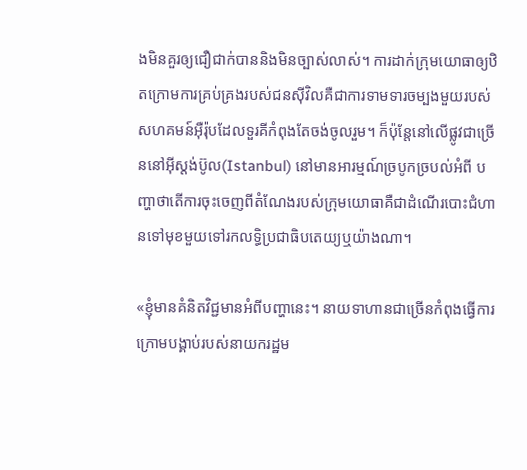ងមិនគួរឲ្យជឿជាក់បាននិងមិនច្បាស់លាស់។ ការដាក់ក្រុមយោធាឲ្យឋិតក្រោមការគ្រប់គ្រងរបស់ជនស៊ីវិលគឺជាការទាមទារចម្បងមួយរបស់សហគមន៍អ៊ឺរ៉ុបដែលទួរគីកំពុងតែចង់ចូលរួម។ ក៏ប៉ុន្តែនៅលើផ្លូវជាច្រើននៅអ៊ីស្តង់ប៊ូល(Istanbul) នៅមានអារម្មណ៍ច្របូកច្របល់អំពី បញ្ហាថាតើការចុះចេញពីតំណែងរបស់ក្រុមយោធាគឺជាដំណើរបោះជំហានទៅមុខមួយទៅរកលទ្ធិប្រជាធិបតេយ្យឬយ៉ាងណា។

«ខ្ញុំមានគំនិតវិជ្ជមានអំពីបញ្ហានេះ។ នាយទាហានជាច្រើនកំពុងធ្វើការក្រោមបង្គាប់របស់នាយករដ្ឋម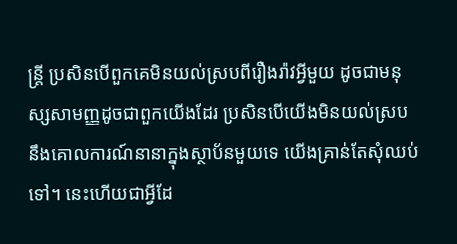ន្រ្តី ប្រសិនបើពួកគេមិនយល់ស្របពីរឿងរ៉ាវអ្វីមួយ ដូចជាមនុស្សសាមញ្ញដូចជាពួកយើងដែរ ប្រសិនបើយើងមិនយល់ស្របនឹងគោលការណ៍នានាក្នុងស្ថាប័នមួយទេ យើងគ្រាន់តែសុំឈប់ទៅ។ នេះហើយជាអ្វីដែ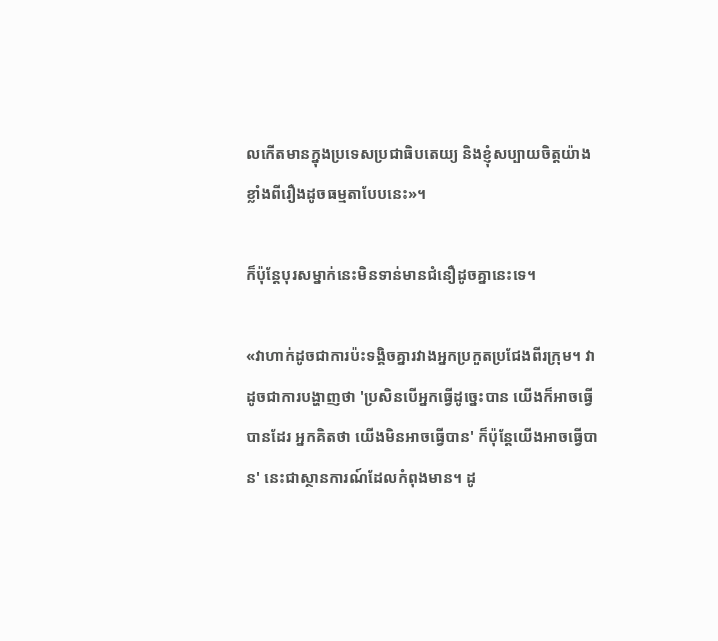លកើតមានក្នុងប្រទេសប្រជាធិបតេយ្យ និងខ្ញុំសប្បាយចិត្តយ៉ាងខ្លាំងពីរឿងដូចធម្មតាបែបនេះ»។

ក៏ប៉ុន្តែបុរសម្នាក់នេះមិនទាន់មានជំនឿដូចគ្នានេះទេ។

«វាហាក់ដូចជាការប៉ះទង្គិចគ្នារវាងអ្នកប្រកួតប្រជែងពីរក្រុម។ វាដូចជាការបង្ហាញថា 'ប្រសិនបើអ្នកធ្វើដូច្នេះបាន យើងក៏អាចធ្វើបានដែរ អ្នកគិតថា យើងមិនអាចធ្វើបាន' ក៏ប៉ុន្តែយើងអាចធ្វើបាន' នេះជាស្ថានការណ៍ដែលកំពុងមាន។ ដូ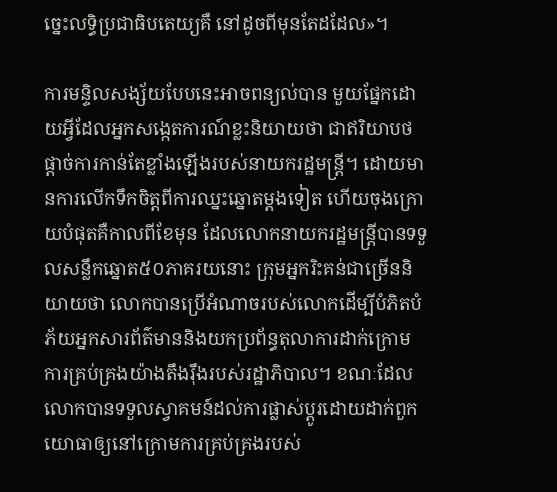ច្នេះលទ្ធិប្រជាធិបតេយ្យគឺ នៅដូចពីមុនតែដដែល»។

ការមន្ទិលសង្ស័យបែបនេះអាចពន្យល់បាន មួយផ្នែកដោយអ្វីដែលអ្នកសង្កេតការណ៍ខ្លះនិយាយថា ជាឥរិយាបថផ្តាច់ការកាន់តែខ្លាំងឡើងរបស់នាយករដ្ឋមន្ត្រី។ ដោយមានការលើកទឹកចិត្តពីការឈ្នះឆ្នោតម្តងទៀត ហើយចុងក្រោយបំផុតគឺកាលពីខែមុន ដែលលោកនាយករដ្ឋមន្រ្តីបានទទួលសន្លឹកឆ្នោត៥០ភាគរយនោះ ក្រុមអ្នករិះគន់ជាច្រើននិយាយថា លោកបានប្រើអំណាចរបស់លោកដើម្បីបំភិតបំភ័យអ្នកសារព័ត៌មាននិងយកប្រព័ន្ធតុលាការដាក់ក្រោមការគ្រប់គ្រងយ៉ាងតឹងរ៉ឹងរបស់រដ្ឋាភិបាល។ ខណៈដែលលោកបានទទួលស្វាគមន៍ដល់ការផ្លាស់ប្តូរដោយដាក់ពួកយោធាឲ្យនៅក្រោមការគ្រប់គ្រងរបស់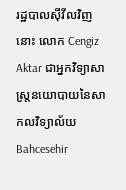រដ្ឋបាលស៊ីវីលវិញនោះ លោក Cengiz Aktar ជាអ្នកវិទ្យាសាស្ត្រនយោបាយនៃសាកលវិទ្យាល័យ Bahcesehir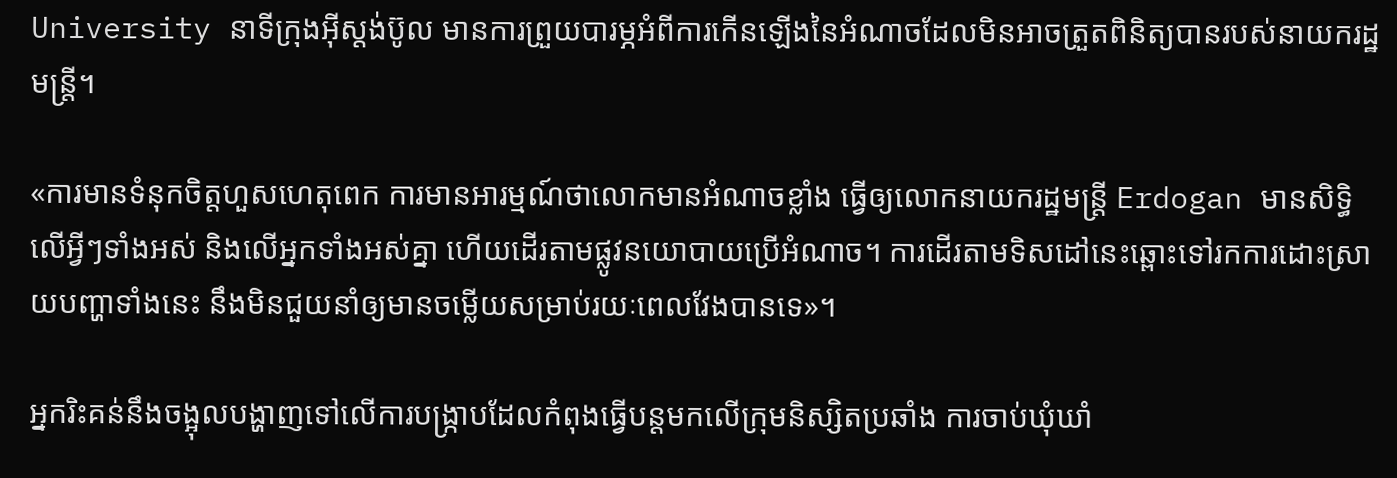University នាទីក្រុងអ៊ីស្តង់ប៊ូល មានការព្រួយបារម្ភអំពីការកើនឡើងនៃអំណាចដែលមិនអាចត្រួតពិនិត្យបានរបស់នាយករដ្ឋមន្រ្តី។

«ការមានទំនុកចិត្តហួសហេតុពេក ការមានអារម្មណ៍ថាលោកមានអំណាចខ្លាំង ធ្វើឲ្យលោកនាយករដ្ឋមន្ត្រី Erdogan មានសិទ្ធិលើអ្វីៗទាំងអស់ និងលើអ្នកទាំងអស់គ្នា ហើយដើរតាមផ្លូវនយោបាយប្រើអំណាច។ ការដើរតាមទិសដៅនេះឆ្ពោះទៅរកការដោះស្រាយបញ្ហាទាំងនេះ នឹងមិនជួយនាំឲ្យមានចម្លើយសម្រាប់រយៈពេលវែងបានទេ»។

អ្នករិះគន់នឹងចង្អុលបង្ហាញទៅលើការបង្រ្កាបដែលកំពុងធ្វើបន្តមកលើក្រុមនិស្សិតប្រឆាំង ការចាប់ឃុំឃាំ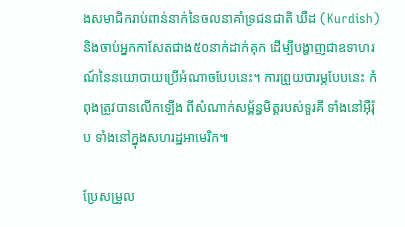ងសមាជិករាប់ពាន់នាក់នៃចលនាគាំទ្រជនជាតិ ឃឺដ (Kurdish) និងចាប់អ្នកកាសែតជាង៥០នាក់ដាក់គុក ដើម្បីបង្ហាញជាឧទាហរណ៍នៃនយោបាយប្រើអំណាចបែបនេះ។ ការព្រួយបារម្ភបែបនេះ កំពុងត្រូវបានលើកឡើង ពីសំណាក់សម្ព័ន្ធមិត្តរបស់ទួរគី ទាំងនៅអ៊ឺរ៉ុប ទាំងនៅក្នុងសហរដ្ឋអាមេរិក៕

ប្រែសម្រួល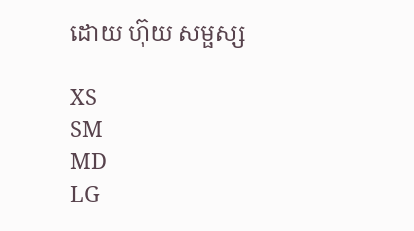ដោយ ហ៊ុយ សម្ផស្ស

XS
SM
MD
LG